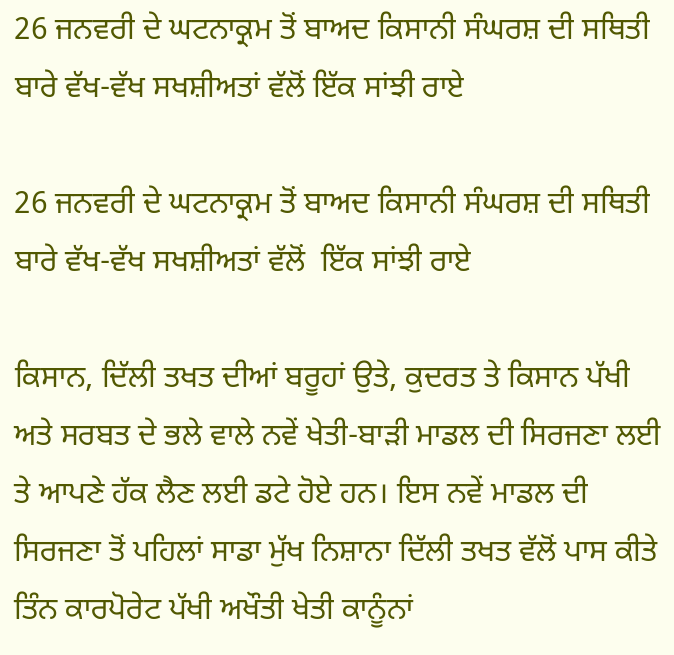26 ਜਨਵਰੀ ਦੇ ਘਟਨਾਕ੍ਰਮ ਤੋਂ ਬਾਅਦ ਕਿਸਾਨੀ ਸੰਘਰਸ਼ ਦੀ ਸਥਿਤੀ ਬਾਰੇ ਵੱਖ-ਵੱਖ ਸਖਸ਼ੀਅਤਾਂ ਵੱਲੋਂ ਇੱਕ ਸਾਂਝੀ ਰਾਏ

26 ਜਨਵਰੀ ਦੇ ਘਟਨਾਕ੍ਰਮ ਤੋਂ ਬਾਅਦ ਕਿਸਾਨੀ ਸੰਘਰਸ਼ ਦੀ ਸਥਿਤੀ ਬਾਰੇ ਵੱਖ-ਵੱਖ ਸਖਸ਼ੀਅਤਾਂ ਵੱਲੋਂ  ਇੱਕ ਸਾਂਝੀ ਰਾਏ

ਕਿਸਾਨ, ਦਿੱਲੀ ਤਖਤ ਦੀਆਂ ਬਰੂਹਾਂ ਉਤੇ, ਕੁਦਰਤ ਤੇ ਕਿਸਾਨ ਪੱਖੀ ਅਤੇ ਸਰਬਤ ਦੇ ਭਲੇ ਵਾਲੇ ਨਵੇਂ ਖੇਤੀ-ਬਾੜੀ ਮਾਡਲ ਦੀ ਸਿਰਜਣਾ ਲਈ ਤੇ ਆਪਣੇ ਹੱਕ ਲੈਣ ਲਈ ਡਟੇ ਹੋਏ ਹਨ। ਇਸ ਨਵੇਂ ਮਾਡਲ ਦੀ ਸਿਰਜਣਾ ਤੋਂ ਪਹਿਲਾਂ ਸਾਡਾ ਮੁੱਖ ਨਿਸ਼ਾਨਾ ਦਿੱਲੀ ਤਖਤ ਵੱਲੋਂ ਪਾਸ ਕੀਤੇ ਤਿੰਨ ਕਾਰਪੋਰੇਟ ਪੱਖੀ ਅਖੌਤੀ ਖੇਤੀ ਕਾਨੂੰਨਾਂ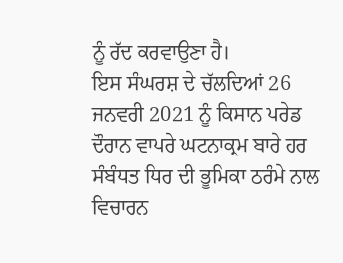ਨੂੰ ਰੱਦ ਕਰਵਾਉਣਾ ਹੈ।
ਇਸ ਸੰਘਰਸ਼ ਦੇ ਚੱਲਦਿਆਂ 26 ਜਨਵਰੀ 2021 ਨੂੰ ਕਿਸਾਨ ਪਰੇਡ ਦੌਰਾਨ ਵਾਪਰੇ ਘਟਨਾਕ੍ਰਮ ਬਾਰੇ ਹਰ ਸੰਬੰਧਤ ਧਿਰ ਦੀ ਭੂਮਿਕਾ ਠਰੰਮੇ ਨਾਲ ਵਿਚਾਰਨ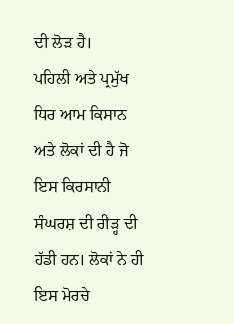ਦੀ ਲੋੜ ਹੈ।
ਪਹਿਲੀ ਅਤੇ ਪ੍ਰਮੁੱਖ ਧਿਰ ਆਮ ਕਿਸਾਨ ਅਤੇ ਲੋਕਾਂ ਦੀ ਹੈ ਜੋ ਇਸ ਕਿਰਸਾਨੀ ਸੰਘਰਸ਼ ਦੀ ਰੀੜ੍ਹ ਦੀ ਹੱਡੀ ਹਨ। ਲੋਕਾਂ ਨੇ ਹੀ ਇਸ ਮੋਰਚੇ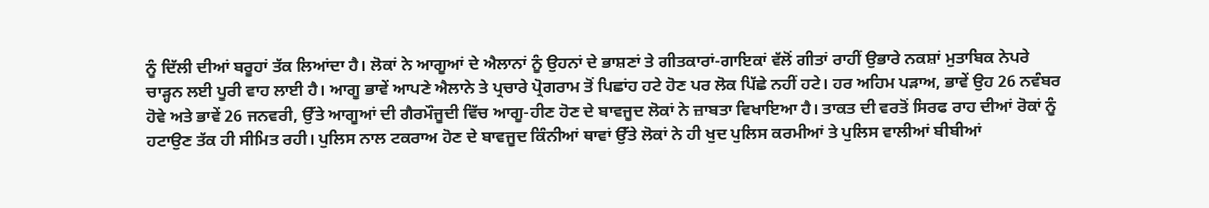ਨੂੰ ਦਿੱਲੀ ਦੀਆਂ ਬਰੂਹਾਂ ਤੱਕ ਲਿਆਂਦਾ ਹੈ। ਲੋਕਾਂ ਨੇ ਆਗੂਆਂ ਦੇ ਐਲਾਨਾਂ ਨੂੰ ਉਹਨਾਂ ਦੇ ਭਾਸ਼ਣਾਂ ਤੇ ਗੀਤਕਾਰਾਂ-ਗਾਇਕਾਂ ਵੱਲੋਂ ਗੀਤਾਂ ਰਾਹੀਂ ਉਭਾਰੇ ਨਕਸ਼ਾਂ ਮੁਤਾਬਿਕ ਨੇਪਰੇ ਚਾੜ੍ਹਨ ਲਈ ਪੂਰੀ ਵਾਹ ਲਾਈ ਹੈ। ਆਗੂ ਭਾਵੇਂ ਆਪਣੇ ਐਲਾਨੇ ਤੇ ਪ੍ਰਚਾਰੇ ਪ੍ਰੋਗਰਾਮ ਤੋਂ ਪਿਛਾਂਹ ਹਟੇ ਹੋਣ ਪਰ ਲੋਕ ਪਿੱਛੇ ਨਹੀਂ ਹਟੇ। ਹਰ ਅਹਿਮ ਪੜਾਅ, ਭਾਵੇਂ ਉਹ 26 ਨਵੰਬਰ ਹੋਵੇ ਅਤੇ ਭਾਵੇਂ 26 ਜਨਵਰੀ, ਉੱਤੇ ਆਗੂਆਂ ਦੀ ਗੈਰਮੌਜੂਦੀ ਵਿੱਚ ਆਗੂ-ਹੀਣ ਹੋਣ ਦੇ ਬਾਵਜੂਦ ਲੋਕਾਂ ਨੇ ਜ਼ਾਬਤਾ ਵਿਖਾਇਆ ਹੈ। ਤਾਕਤ ਦੀ ਵਰਤੋਂ ਸਿਰਫ ਰਾਹ ਦੀਆਂ ਰੋਕਾਂ ਨੂੰ ਹਟਾਉਣ ਤੱਕ ਹੀ ਸੀਮਿਤ ਰਹੀ। ਪੁਲਿਸ ਨਾਲ ਟਕਰਾਅ ਹੋਣ ਦੇ ਬਾਵਜੂਦ ਕਿੰਨੀਆਂ ਥਾਵਾਂ ਉੱਤੇ ਲੋਕਾਂ ਨੇ ਹੀ ਖੁਦ ਪੁਲਿਸ ਕਰਮੀਆਂ ਤੇ ਪੁਲਿਸ ਵਾਲੀਆਂ ਬੀਬੀਆਂ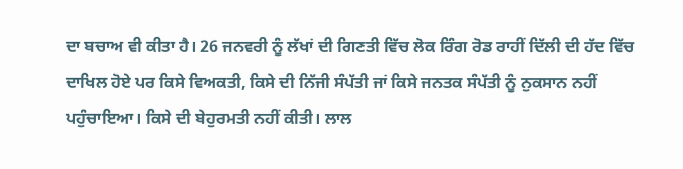ਦਾ ਬਚਾਅ ਵੀ ਕੀਤਾ ਹੈ। 26 ਜਨਵਰੀ ਨੂੰ ਲੱਖਾਂ ਦੀ ਗਿਣਤੀ ਵਿੱਚ ਲੋਕ ਰਿੰਗ ਰੋਡ ਰਾਹੀਂ ਦਿੱਲੀ ਦੀ ਹੱਦ ਵਿੱਚ ਦਾਖਿਲ ਹੋਏ ਪਰ ਕਿਸੇ ਵਿਅਕਤੀ, ਕਿਸੇ ਦੀ ਨਿੱਜੀ ਸੰਪੱਤੀ ਜਾਂ ਕਿਸੇ ਜਨਤਕ ਸੰਪੱਤੀ ਨੂੰ ਨੁਕਸਾਨ ਨਹੀਂ ਪਹੁੰਚਾਇਆ। ਕਿਸੇ ਦੀ ਬੇਹੁਰਮਤੀ ਨਹੀਂ ਕੀਤੀ। ਲਾਲ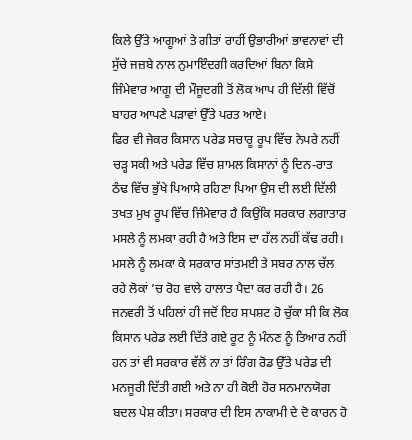ਕਿਲੇ ਉੱਤੇ ਆਗੂਆਂ ਤੇ ਗੀਤਾਂ ਰਾਹੀਂ ਉਭਾਰੀਆਂ ਭਾਵਨਾਵਾਂ ਦੀ ਸੁੱਚੇ ਜਜ਼ਬੇ ਨਾਲ ਨੁਮਾਇੰਦਗੀ ਕਰਦਿਆਂ ਬਿਨਾ ਕਿਸੇ ਜਿੰਮੇਵਾਰ ਆਗੂ ਦੀ ਮੌਜੂਦਗੀ ਤੋਂ ਲੋਕ ਆਪ ਹੀ ਦਿੱਲੀ ਵਿੱਚੋਂ ਬਾਹਰ ਆਪਣੇ ਪੜਾਵਾਂ ਉੱਤੇ ਪਰਤ ਆਏ।
ਫਿਰ ਵੀ ਜੇਕਰ ਕਿਸਾਨ ਪਰੇਡ ਸਚਾਰੂ ਰੂਪ ਵਿੱਚ ਨੇਪਰੇ ਨਹੀਂ ਚੜ੍ਹ ਸਕੀ ਅਤੇ ਪਰੇਡ ਵਿੱਚ ਸ਼ਾਮਲ ਕਿਸਾਨਾਂ ਨੂੰ ਦਿਨ-ਰਾਤ ਠੰਢ ਵਿੱਚ ਭੁੱਖੇ ਪਿਆਸੇ ਰਹਿਣਾ ਪਿਆ ਉਸ ਦੀ ਲਈ ਦਿੱਲੀ ਤਖਤ ਮੁਖ ਰੂਪ ਵਿੱਚ ਜਿੰਮੇਵਾਰ ਹੈ ਕਿਉਂਕਿ ਸਰਕਾਰ ਲਗਾਤਾਰ ਮਸਲੇ ਨੂੰ ਲਮਕਾ ਰਹੀ ਹੈ ਅਤੇ ਇਸ ਦਾ ਹੱਲ ਨਹੀਂ ਕੱਢ ਰਹੀ। ਮਸਲੇ ਨੂੰ ਲਮਕਾ ਕੇ ਸਰਕਾਰ ਸਾਂਤਮਈ ਤੇ ਸਬਰ ਨਾਲ ਚੱਲ ਰਹੇ ਲੋਕਾਂ ’ਚ ਰੋਹ ਵਾਲੇ ਹਾਲਾਤ ਪੈਦਾ ਕਰ ਰਹੀ ਹੈ। 26 ਜਨਵਰੀ ਤੋਂ ਪਹਿਲਾਂ ਹੀ ਜਦੋਂ ਇਹ ਸਪਸ਼ਟ ਹੋ ਚੁੱਕਾ ਸੀ ਕਿ ਲੋਕ ਕਿਸਾਨ ਪਰੇਡ ਲਈ ਦਿੱਤੇ ਗਏ ਰੂਟ ਨੂੰ ਮੰਨਣ ਨੂੰ ਤਿਆਰ ਨਹੀਂ ਹਨ ਤਾਂ ਵੀ ਸਰਕਾਰ ਵੱਲੋਂ ਨਾ ਤਾਂ ਰਿੰਗ ਰੋਡ ਉੱਤੇ ਪਰੇਡ ਦੀ ਮਨਜੂਰੀ ਦਿੱਤੀ ਗਈ ਅਤੇ ਨਾ ਹੀ ਕੋਈ ਹੋਰ ਸਨਮਾਨਯੋਗ ਬਦਲ ਪੇਸ਼ ਕੀਤਾ। ਸਰਕਾਰ ਦੀ ਇਸ ਨਾਕਾਮੀ ਦੇ ਦੋ ਕਾਰਨ ਹੋ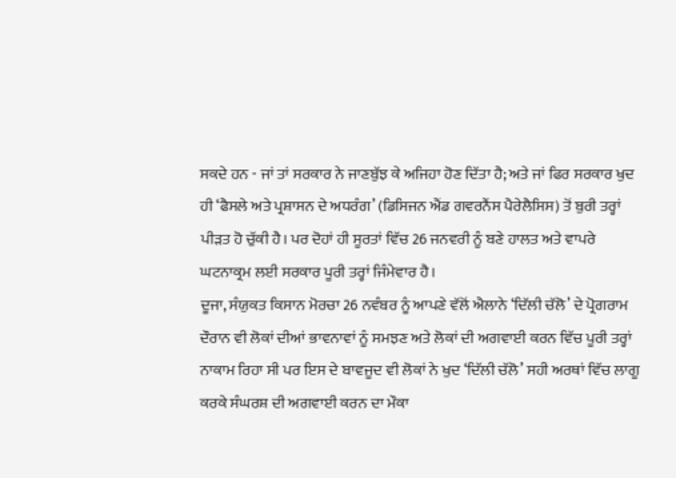ਸਕਦੇ ਹਨ - ਜਾਂ ਤਾਂ ਸਰਕਾਰ ਨੇ ਜਾਣਬੁੱਝ ਕੇ ਅਜਿਹਾ ਹੋਣ ਦਿੱਤਾ ਹੈ; ਅਤੇ ਜਾਂ ਫਿਰ ਸਰਕਾਰ ਖੁਦ ਹੀ ‘ਫੈਸਲੇ ਅਤੇ ਪ੍ਰਸ਼ਾਸਨ ਦੇ ਅਧਰੰਗ’ (ਡਿਸਿਜਨ ਐਂਡ ਗਵਰਨੈਂਸ ਪੈਰੇਲੈਸਿਸ) ਤੋਂ ਬੁਰੀ ਤਰ੍ਹਾਂ ਪੀੜਤ ਹੋ ਚੁੱਕੀ ਹੈ। ਪਰ ਦੋਹਾਂ ਹੀ ਸੂਰਤਾਂ ਵਿੱਚ 26 ਜਨਵਰੀ ਨੂੰ ਬਣੇ ਹਾਲਤ ਅਤੇ ਵਾਪਰੇ ਘਟਨਾਕ੍ਰਮ ਲਈ ਸਰਕਾਰ ਪੂਰੀ ਤਰ੍ਹਾਂ ਜਿੰਮੇਵਾਰ ਹੈ।
ਦੂਜਾ, ਸੰਯੁਕਤ ਕਿਸਾਨ ਮੋਰਚਾ 26 ਨਵੰਬਰ ਨੂੰ ਆਪਣੇ ਵੱਲੋਂ ਐਲਾਨੇ ‘ਦਿੱਲੀ ਚੱਲੋ’ ਦੇ ਪ੍ਰੋਗਰਾਮ ਦੌਰਾਨ ਵੀ ਲੋਕਾਂ ਦੀਆਂ ਭਾਵਨਾਵਾਂ ਨੂੰ ਸਮਝਣ ਅਤੇ ਲੋਕਾਂ ਦੀ ਅਗਵਾਈ ਕਰਨ ਵਿੱਚ ਪੂਰੀ ਤਰ੍ਹਾਂ ਨਾਕਾਮ ਰਿਹਾ ਸੀ ਪਰ ਇਸ ਦੇ ਬਾਵਜੂਦ ਵੀ ਲੋਕਾਂ ਨੇ ਖੁਦ ‘ਦਿੱਲੀ ਚੱਲੋ’ ਸਹੀ ਅਰਥਾਂ ਵਿੱਚ ਲਾਗੂ ਕਰਕੇ ਸੰਘਰਸ਼ ਦੀ ਅਗਵਾਈ ਕਰਨ ਦਾ ਮੌਕਾ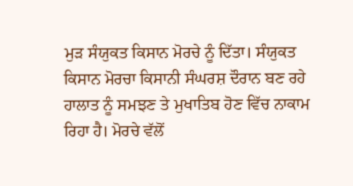ਮੁੜ ਸੰਯੁਕਤ ਕਿਸਾਨ ਮੋਰਚੇ ਨੂੰ ਦਿੱਤਾ। ਸੰਯੁਕਤ ਕਿਸਾਨ ਮੋਰਚਾ ਕਿਸਾਨੀ ਸੰਘਰਸ਼ ਦੌਰਾਨ ਬਣ ਰਹੇ ਹਾਲਾਤ ਨੂੰ ਸਮਝਣ ਤੇ ਮੁਖਾਤਿਬ ਹੋਣ ਵਿੱਚ ਨਾਕਾਮ ਰਿਹਾ ਹੈ। ਮੋਰਚੇ ਵੱਲੋਂ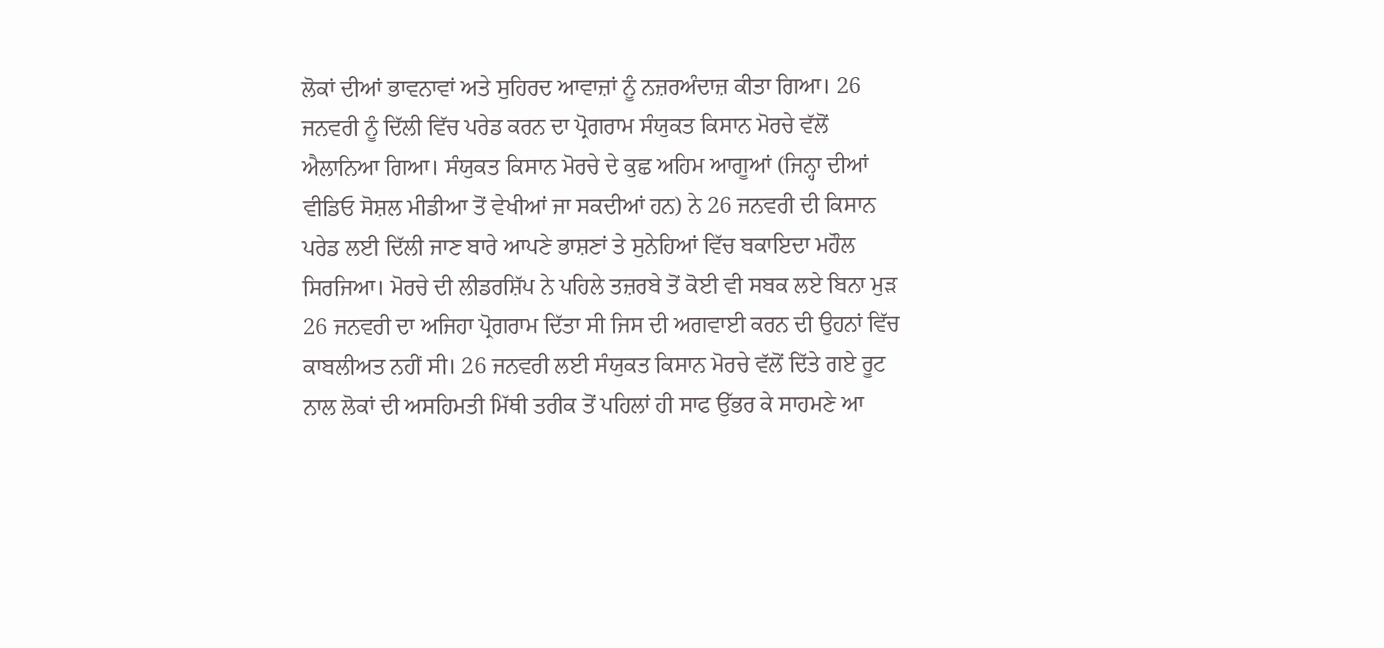ਲੋਕਾਂ ਦੀਆਂ ਭਾਵਨਾਵਾਂ ਅਤੇ ਸੁਹਿਰਦ ਆਵਾਜ਼ਾਂ ਨੂੰ ਨਜ਼ਰਅੰਦਾਜ਼ ਕੀਤਾ ਗਿਆ। 26 ਜਨਵਰੀ ਨੂੰ ਦਿੱਲੀ ਵਿੱਚ ਪਰੇਡ ਕਰਨ ਦਾ ਪ੍ਰੋਗਰਾਮ ਸੰਯੁਕਤ ਕਿਸਾਨ ਮੋਰਚੇ ਵੱਲੋਂ ਐਲਾਨਿਆ ਗਿਆ। ਸੰਯੁਕਤ ਕਿਸਾਨ ਮੋਰਚੇ ਦੇ ਕੁਛ ਅਹਿਮ ਆਗੂਆਂ (ਜਿਨ੍ਹਾ ਦੀਆਂ ਵੀਡਿਓ ਸੋਸ਼ਲ ਮੀਡੀਆ ਤੋਂ ਵੇਖੀਆਂ ਜਾ ਸਕਦੀਆਂ ਹਨ) ਨੇ 26 ਜਨਵਰੀ ਦੀ ਕਿਸਾਨ ਪਰੇਡ ਲਈ ਦਿੱਲੀ ਜਾਣ ਬਾਰੇ ਆਪਣੇ ਭਾਸ਼ਣਾਂ ਤੇ ਸੁਨੇਹਿਆਂ ਵਿੱਚ ਬਕਾਇਦਾ ਮਹੌਲ ਸਿਰਜਿਆ। ਮੋਰਚੇ ਦੀ ਲੀਡਰਸ਼ਿੱਪ ਨੇ ਪਹਿਲੇ ਤਜ਼ਰਬੇ ਤੋਂ ਕੋਈ ਵੀ ਸਬਕ ਲਏ ਬਿਨਾ ਮੁੜ 26 ਜਨਵਰੀ ਦਾ ਅਜਿਹਾ ਪ੍ਰੋਗਰਾਮ ਦਿੱਤਾ ਸੀ ਜਿਸ ਦੀ ਅਗਵਾਈ ਕਰਨ ਦੀ ਉਹਨਾਂ ਵਿੱਚ ਕਾਬਲੀਅਤ ਨਹੀਂ ਸੀ। 26 ਜਨਵਰੀ ਲਈ ਸੰਯੁਕਤ ਕਿਸਾਨ ਮੋਰਚੇ ਵੱਲੋਂ ਦਿੱਤੇ ਗਏ ਰੂਟ ਨਾਲ ਲੋਕਾਂ ਦੀ ਅਸਹਿਮਤੀ ਮਿੱਥੀ ਤਰੀਕ ਤੋਂ ਪਹਿਲਾਂ ਹੀ ਸਾਫ ਉੱਭਰ ਕੇ ਸਾਹਮਣੇ ਆ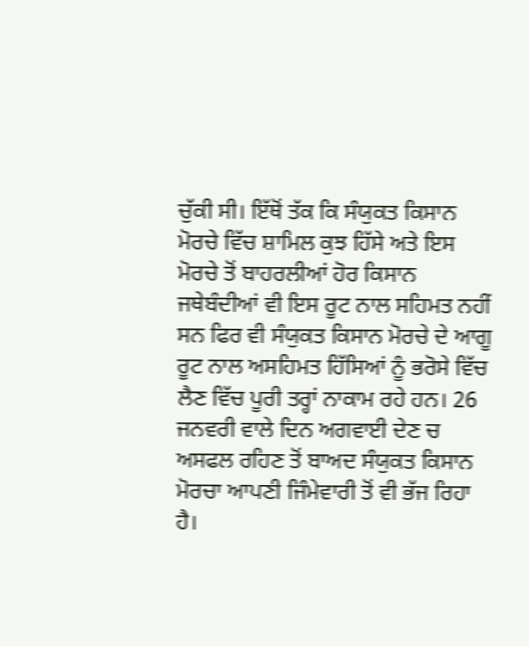ਚੁੱਕੀ ਸੀ। ਇੱਥੋਂ ਤੱਕ ਕਿ ਸੰਯੁਕਤ ਕਿਸਾਨ ਮੋਰਚੇ ਵਿੱਚ ਸ਼ਾਮਿਲ ਕੁਝ ਹਿੱਸੇ ਅਤੇ ਇਸ ਮੋਰਚੇ ਤੋਂ ਬਾਹਰਲੀਆਂ ਹੋਰ ਕਿਸਾਨ ਜਥੇਬੰਦੀਆਂ ਵੀ ਇਸ ਰੂਟ ਨਾਲ ਸਹਿਮਤ ਨਹੀਂ ਸਨ ਫਿਰ ਵੀ ਸੰਯੁਕਤ ਕਿਸਾਨ ਮੋਰਚੇ ਦੇ ਆਗੂ ਰੂਟ ਨਾਲ ਅਸਹਿਮਤ ਹਿੱਸਿਆਂ ਨੂੰ ਭਰੋਸੇ ਵਿੱਚ ਲੈਣ ਵਿੱਚ ਪੂਰੀ ਤਰ੍ਹਾਂ ਨਾਕਾਮ ਰਹੇ ਹਨ। 26 ਜਨਵਰੀ ਵਾਲੇ ਦਿਨ ਅਗਵਾਈ ਦੇਣ ਚ ਅਸਫਲ ਰਹਿਣ ਤੋਂ ਬਾਅਦ ਸੰਯੁਕਤ ਕਿਸਾਨ ਮੋਰਚਾ ਆਪਣੀ ਜਿੰਮੇਵਾਰੀ ਤੋਂ ਵੀ ਭੱਜ ਰਿਹਾ ਹੈ।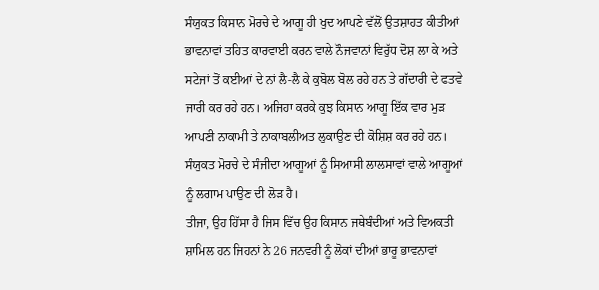ਸੰਯੁਕਤ ਕਿਸਾਨ ਮੋਰਚੇ ਦੇ ਆਗੂ ਹੀ ਖੁਦ ਆਪਣੇ ਵੱਲੋਂ ਉਤਸ਼ਾਹਤ ਕੀਤੀਆਂ ਭਾਵਨਾਵਾਂ ਤਹਿਤ ਕਾਰਵਾਈ ਕਰਨ ਵਾਲੇ ਨੌਜਵਾਨਾਂ ਵਿਰੁੱਧ ਦੋਸ਼ ਲਾ ਕੇ ਅਤੇ ਸਟੇਜਾਂ ਤੋਂ ਕਈਆਂ ਦੇ ਨਾਂ ਲੈ-ਲੈ ਕੇ ਕੁਬੋਲ ਬੋਲ ਰਹੇ ਹਨ ਤੇ ਗੱਦਾਰੀ ਦੇ ਫਤਵੇ ਜਾਰੀ ਕਰ ਰਹੇ ਹਨ। ਅਜਿਹਾ ਕਰਕੇ ਕੁਝ ਕਿਸਾਨ ਆਗੂ ਇੱਕ ਵਾਰ ਮੁੜ ਆਪਣੀ ਨਾਕਾਮੀ ਤੇ ਨਾਕਾਬਲੀਅਤ ਲੁਕਾਉਣ ਦੀ ਕੋਸ਼ਿਸ਼ ਕਰ ਰਹੇ ਹਨ। ਸੰਯੁਕਤ ਮੋਰਚੇ ਦੇ ਸੰਜੀਦਾ ਆਗੂਆਂ ਨੂੰ ਸਿਆਸੀ ਲਾਲਸਾਵਾਂ ਵਾਲੇ ਆਗੂਆਂ ਨੂੰ ਲਗਾਮ ਪਾਉਣ ਦੀ ਲੋੜ ਹੈ।
ਤੀਜਾ, ਉਹ ਹਿੱਸਾ ਹੈ ਜਿਸ ਵਿੱਚ ਉਹ ਕਿਸਾਨ ਜਥੇਬੰਦੀਆਂ ਅਤੇ ਵਿਅਕਤੀ ਸ਼ਾਮਿਲ ਹਨ ਜਿਹਨਾਂ ਨੇ 26 ਜਨਵਰੀ ਨੂੰ ਲੋਕਾਂ ਦੀਆਂ ਭਾਰੂ ਭਾਵਨਾਵਾਂ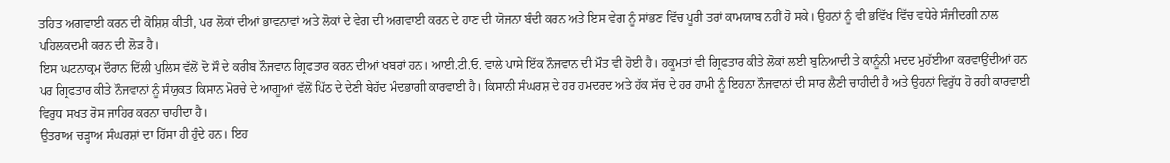ਤਹਿਤ ਅਗਵਾਈ ਕਰਨ ਦੀ ਕੋਸ਼ਿਸ਼ ਕੀਤੀ, ਪਰ ਲੋਕਾਂ ਦੀਆਂ ਭਾਵਨਾਵਾਂ ਅਤੇ ਲੋਕਾਂ ਦੇ ਵੇਗ ਦੀ ਅਗਵਾਈ ਕਰਨ ਦੇ ਹਾਣ ਦੀ ਯੋਜਨਾ ਬੰਦੀ ਕਰਨ ਅਤੇ ਇਸ ਵੇਗ ਨੂੰ ਸਾਂਭਣ ਵਿੱਚ ਪੂਰੀ ਤਰਾਂ ਕਾਮਯਾਬ ਨਹੀਂ ਹੋ ਸਕੇ। ਉਹਨਾਂ ਨੂੰ ਵੀ ਭਵਿੱਖ ਵਿੱਚ ਵਧੇਰੇ ਸੰਜੀਦਗੀ ਨਾਲ ਪਹਿਲਕਦਮੀ ਕਰਨ ਦੀ ਲੋੜ ਹੈ।
ਇਸ ਘਟਨਾਕ੍ਰਮ ਦੌਰਾਨ ਦਿੱਲੀ ਪੁਲਿਸ ਵੱਲੋਂ ਦੋ ਸੌ ਦੇ ਕਰੀਬ ਨੌਜਵਾਨ ਗ੍ਰਿਫਤਾਰ ਕਰਨ ਦੀਆਂ ਖਬਰਾਂ ਹਨ। ਆਈ.ਟੀ.ਓ. ਵਾਲੇ ਪਾਸੇ ਇੱਕ ਨੌਜਵਾਨ ਦੀ ਮੌਤ ਵੀ ਹੋਈ ਹੈ। ਹਕੂਮਤਾਂ ਵੀ ਗ੍ਰਿਫਤਾਰ ਕੀਤੇ ਲੋਕਾਂ ਲਈ ਬੁਨਿਆਦੀ ਤੇ ਕਾਨੂੰਨੀ ਮਦਦ ਮੁਹੱਈਆ ਕਰਵਾਉਂਦੀਆਂ ਹਨ ਪਰ ਗ੍ਰਿਫਤਾਰ ਕੀਤੇ ਨੌਜਵਾਨਾਂ ਨੂੰ ਸੰਯੁਕਤ ਕਿਸਾਨ ਮੋਰਚੇ ਦੇ ਆਗੂਆਂ ਵੱਲੋਂ ਪਿੱਠ ਦੇ ਦੇਣੀ ਬੇਹੱਦ ਮੰਦਭਾਗੀ ਕਾਰਵਾਈ ਹੈ। ਕਿਸਾਨੀ ਸੰਘਰਸ਼ ਦੇ ਹਰ ਹਮਦਰਦ ਅਤੇ ਹੱਕ ਸੱਚ ਦੇ ਹਰ ਹਾਮੀ ਨੂੰ ਇਹਨਾ ਨੌਜਵਾਨਾਂ ਦੀ ਸਾਰ ਲੈਣੀ ਚਾਹੀਦੀ ਹੈ ਅਤੇ ਉਹਨਾਂ ਵਿਰੁੱਧ ਹੋ ਰਹੀ ਕਾਰਵਾਈ ਵਿਰੁਧ ਸਖਤ ਰੋਸ ਜਾਹਿਰ ਕਰਨਾ ਚਾਹੀਦਾ ਹੈ।
ਉਤਰਾਅ ਚੜ੍ਹਾਅ ਸੰਘਰਸ਼ਾਂ ਦਾ ਹਿੱਸਾ ਹੀ ਹੁੰਦੇ ਹਨ। ਇਹ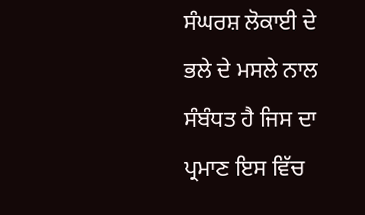ਸੰਘਰਸ਼ ਲੋਕਾਈ ਦੇ ਭਲੇ ਦੇ ਮਸਲੇ ਨਾਲ ਸੰਬੰਧਤ ਹੈ ਜਿਸ ਦਾ ਪ੍ਰਮਾਣ ਇਸ ਵਿੱਚ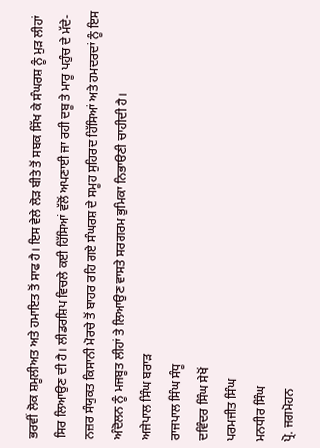ਭਰਵੀਂ ਲੋਕ ਸ਼ਮੂਲੀਅਤ ਅਤੇ ਹਮਾਇਤ ਤੋਂ ਸਾਫ ਹੈ। ਇਸ ਵੇਲੇ ਲੋੜ ਬੀਤੇ ਤੋਂ ਸਬਕ ਸਿੱਖ ਕੇ ਸੰਘਰਸ਼ ਨੂੰ ਮੁੜ ਲੀਹਾਂ ਸਿਰ ਲਿਆਉਣ ਦੀ ਹੈ। ਲੀਡਰਸ਼ਿਪ ਵਿਚਲੇ ਕਈ ਹਿੱਸਿਆਂ ਵੱਲੋਂ ਅਪਣਾਈ ਜਾ ਰਹੀ ਦਬੂ ਤੇ ਮਾਰੂ ਪਹੁੰਚ ਦੇ ਮੱਦੇ-ਨਜ਼ਰ ਸੰਯੁਕਤ ਕਿਸਾਨੀ ਮੋਰਚੇ ਤੋਂ ਬਾਹਰ ਰਹਿ ਗਏ ਸੰਘਰਸ਼ ਦੇ ਸਮੂਹ ਸੁਹਿਰਦ ਹਿੱਸਿਆਂ ਅਤੇ ਹਮਦਰਦਾਂ ਨੂੰ ਇਸ ਅੰਦੋਲਨ ਨੂੰ ਮਜਬੂਤ ਲੀਹਾਂ ਤੇ ਲਿਆਉਣ ਵਾਸਤੇ ਸਰਗਰਮ ਭੁਮਿਕਾ ਨਿਭਾੳਣੀ ਚਾਹੀਦੀ ਹੈ।
ਅਜੇਪਾਲ ਸਿੰਘ ਬਰਾੜ
ਰਾਜਪਾਲ ਸਿੰਘ ਸੰਧੂ
ਦਵਿੰਦਰ ਸਿੰਘ ਸੇਖੋਂ
ਪਰਮਜੀਤ ਸਿੰਘ
ਮਨਧੀਰ ਸਿੰਘ
ਪ੍ਰੋ. ਜਗਮੋਹਨ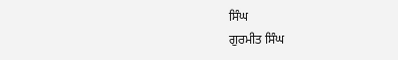ਸਿੰਘ
ਗੁਰਮੀਤ ਸਿੰਘ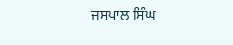ਜਸਪਾਲ ਸਿੰਘ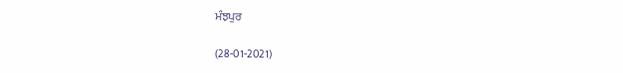ਮੰਝਪੁਰ

(28-01-2021)